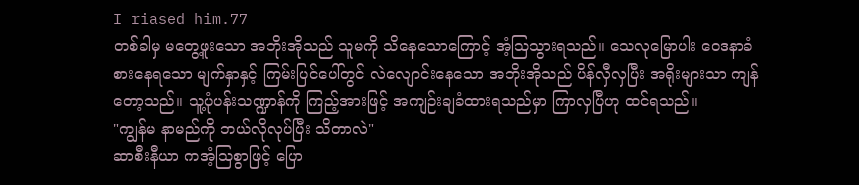I riased him.77
တစ်ခါမှ မတွေ့ဖူးသော အဘိုးအိုသည် သူမကို သိနေသောကြောင့် အံ့သြသွားရသည်။ သေလုမြောပါး ဝေဒနာခံစားနေရသော မျက်နှာနှင့် ကြမ်းပြင်ပေါ်တွင် လဲလျောင်းနေသော အဘိုးအိုသည် ပိန်လှီလှပြီး အရိုးများသာ ကျန်တော့သည်။ သူ့ပုံပန်းသဏ္ဍာန်ကို ကြည့်အားဖြင့် အကျဉ်းချခံထားရသည်မှာ ကြာလှပြီဟု ထင်ရသည်။
"ကျွန်မ နာမည်ကို ဘယ်လိုလုပ်ပြီး သိတာလဲ"
ဆာစီးနီယာ ကအံ့သြစွာဖြင့် ပြော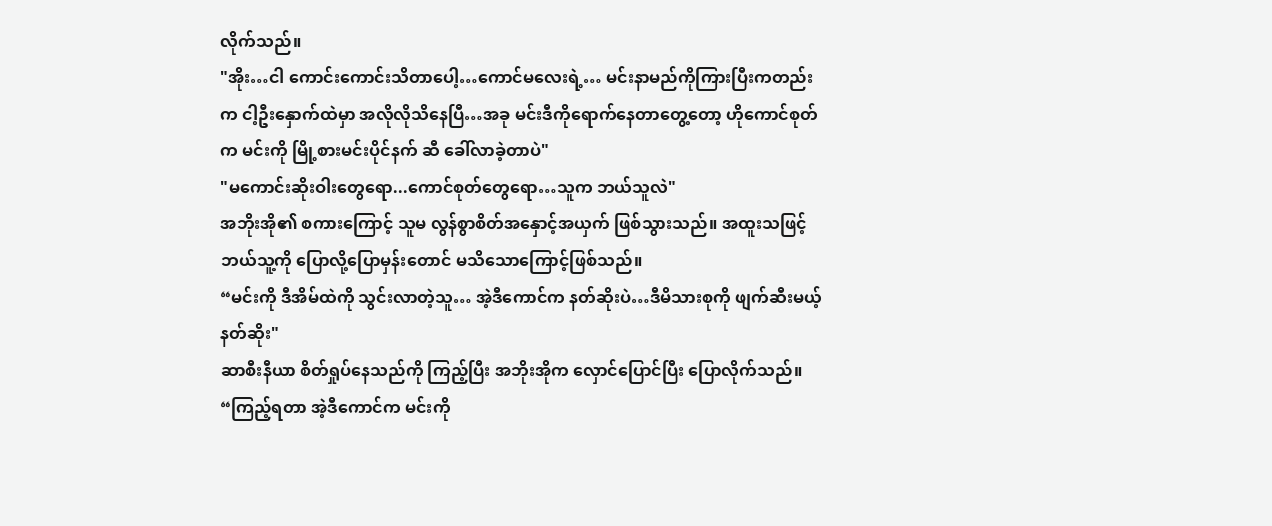လိုက်သည်။
"အိုး…ငါ ကောင်းကောင်းသိတာပေါ့…ကောင်မလေးရဲ့… မင်းနာမည်ကိုကြားပြီးကတည်းက ငါ့ဦးနှောက်ထဲမှာ အလိုလိုသိနေပြီ…အခု မင်းဒီကိုရောက်နေတာတွေ့တော့ ဟိုကောင်စုတ်က မင်းကို မြို့စားမင်းပိုင်နက် ဆီ ခေါ်လာခဲ့တာပဲ"
"မကောင်းဆိုးဝါးတွေရော...ကောင်စုတ်တွေရော…သူက ဘယ်သူလဲ"
အဘိုးအို၏ စကားကြောင့် သူမ လွန်စွာစိတ်အနှောင့်အယှက် ဖြစ်သွားသည်။ အထူးသဖြင့် ဘယ်သူ့ကို ပြောလို့ပြောမှန်းတောင် မသိသောကြောင့်ဖြစ်သည်။
“မင်းကို ဒီအိမ်ထဲကို သွင်းလာတဲ့သူ… အဲ့ဒီကောင်က နတ်ဆိုးပဲ…ဒီမိသားစုကို ဖျက်ဆီးမယ့် နတ်ဆိုး"
ဆာစီးနီယာ စိတ်ရှုပ်နေသည်ကို ကြည့်ပြီး အဘိုးအိုက လှောင်ပြောင်ပြီး ပြောလိုက်သည်။
“ကြည့်ရတာ အဲ့ဒီကောင်က မင်းကို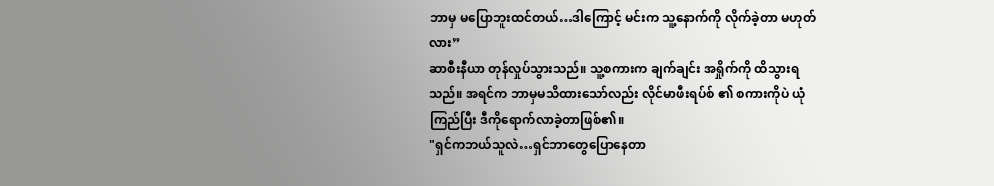ဘာမှ မပြောဘူးထင်တယ်…ဒါကြောင့် မင်းက သူ့နောက်ကို လိုက်ခဲ့တာ မဟုတ်လား”
ဆာစီးနီယာ တုန်လှုပ်သွားသည်။ သူ့စကားက ချက်ချင်း အရှိုက်ကို ထိသွားရသည်။ အရင်က ဘာမှမသိထားသော်လည်း လိုင်မာဖီးရပ်စ် ၏ စကားကိုပဲ ယုံကြည်ပြီး ဒီကိုရောက်လာခဲ့တာဖြစ်၏။
"ရှင်ကဘယ်သူလဲ…ရှင်ဘာတွေပြောနေတာ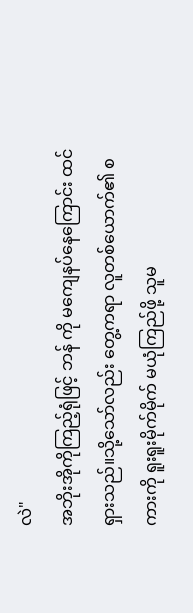လဲ"
အဘိုးအိုကိုကြည့်ရုံဖြင့် ဘန် ကို မကျေနပ်နေကြောင်း ထင်ရှားသည်။သို့သော်လည်း တွေ့ကရာ လူတစ်ယောက်၏ စကားကို ရူးရူးမိုက်မိုက် မယုံကြည်ဖို့ သူမ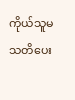ကိုယ်သူမ သတိပေး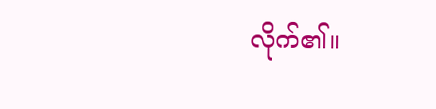လိုက်၏။